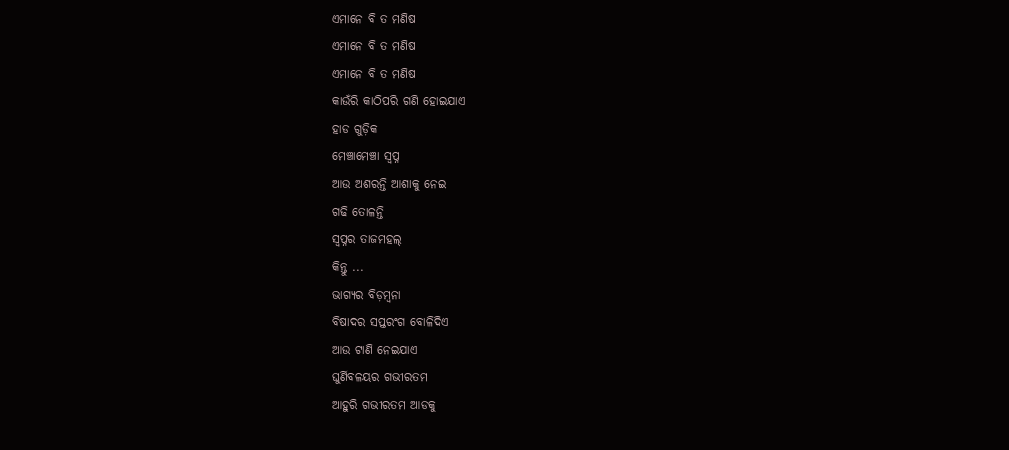ଏମାନେ ବି ତ ମଣିଷ
ଏମାନେ ବି ତ ମଣିଷ
ଏମାନେ ବି ତ ମଣିଷ
କାଉଁରି କାଠିପରି ଗଣି ହୋଇଯାଏ
ହାଡ ଗୁଡ଼ିକ
ମେଞ୍ଚାମେଞ୍ଚା ସ୍ବପ୍ନ
ଆଉ ଅଶରନ୍ତି ଆଶାକୁ ନେଇ
ଗଢି ତୋଳନ୍ତି
ସ୍ୱପ୍ନର ତାଜମହଲ୍
କିନ୍ତୁ ...
ଭାଗ୍ୟର ବିଡ଼ମ୍ବନା
ବିଷାଦର ସପ୍ତରଂଗ ବୋଳିଦିଏ
ଆଉ ଟାଣି ନେଇଯାଏ
ଘୁର୍ଣିବଳୟର ଗଭୀରତମ
ଆହୁରି ଗଭୀରତମ ଆଡକୁ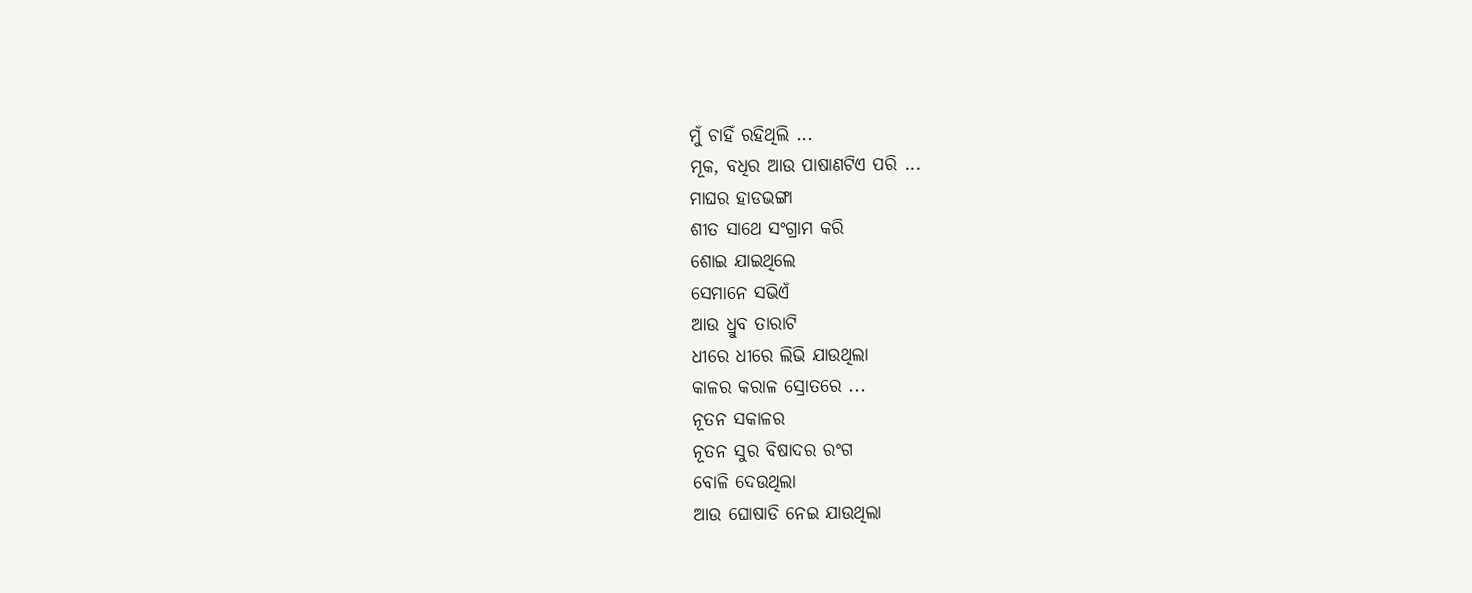ମୁଁ ଚାହିଁ ରହିଥିଲି ...
ମୂକ, ବଧିର ଆଉ ପାଷାଣଟିଏ ପରି ...
ମାଘର ହାଡଭଙ୍ଗା
ଶୀତ ସାଥେ ସଂଗ୍ରାମ କରି
ଶୋଇ ଯାଇଥିଲେ
ସେମାନେ ସଭିଏଁ
ଆଉ ଧ୍ରୁବ ତାରାଟି
ଧୀରେ ଧୀରେ ଲିଭି ଯାଉଥିଲା
କାଳର କରାଳ ସ୍ରୋତରେ ...
ନୂତନ ସକାଳର
ନୂତନ ସୁର ବିଷାଦର ରଂଗ
ବୋଳି ଦେଉଥିଲା
ଆଉ ଘୋଷାଡି ନେଇ ଯାଉଥିଲା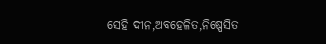ସେହି ଦୀନ,ଅବହେଳିତ,ନିଷ୍ପେସିତ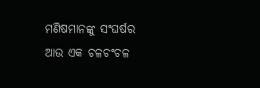ମଣିଷମାନଙ୍କୁ ସଂଘର୍ଷର
ଆଉ ଏକ ଚଳଚଂଚଳ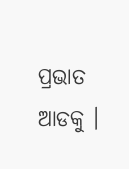ପ୍ରଭାତ ଆଡକୁ ।